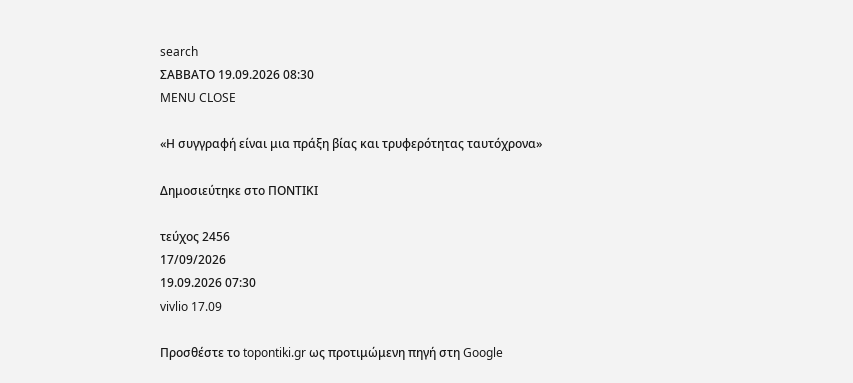search
ΣΑΒΒΑΤΟ 19.09.2026 08:30
MENU CLOSE

«Η συγγραφή είναι μια πράξη βίας και τρυφερότητας ταυτόχρονα»

Δημοσιεύτηκε στο ΠΟΝΤΙΚΙ

τεύχος 2456
17/09/2026
19.09.2026 07:30
vivlio 17.09

Προσθέστε το topontiki.gr ως προτιμώμενη πηγή στη Google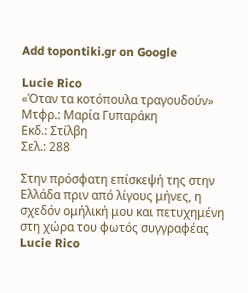Add topontiki.gr on Google

Lucie Rico
«Όταν τα κοτόπουλα τραγουδούν»
Μτφρ.: Μαρία Γυπαράκη
Εκδ.: Στίλβη
Σελ.: 288

Στην πρόσφατη επίσκεψή της στην Ελλάδα πριν από λίγους μήνες, η σχεδόν ομήλική μου και πετυχημένη στη χώρα του φωτός συγγραφέας Lucie Rico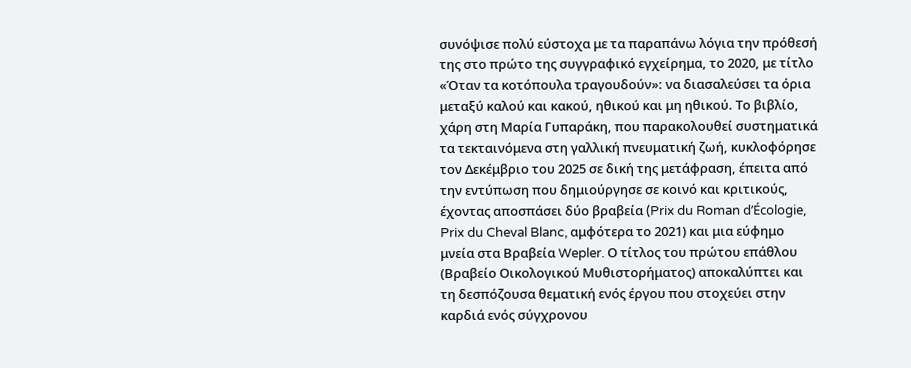συνόψισε πολύ εύστοχα με τα παραπάνω λόγια την πρόθεσή της στο πρώτο της συγγραφικό εγχείρημα, το 2020, με τίτλο «Όταν τα κοτόπουλα τραγουδούν»: να διασαλεύσει τα όρια μεταξύ καλού και κακού, ηθικού και μη ηθικού. Το βιβλίο, χάρη στη Μαρία Γυπαράκη, που παρακολουθεί συστηματικά τα τεκταινόμενα στη γαλλική πνευματική ζωή, κυκλοφόρησε τον Δεκέμβριο του 2025 σε δική της μετάφραση, έπειτα από την εντύπωση που δημιούργησε σε κοινό και κριτικούς, έχοντας αποσπάσει δύο βραβεία (Prix du Roman d’Écologie, Prix du Cheval Blanc, αμφότερα το 2021) και μια εύφημο μνεία στα Βραβεία Wepler. Ο τίτλος του πρώτου επάθλου (Βραβείο Οικολογικού Μυθιστορήματος) αποκαλύπτει και τη δεσπόζουσα θεματική ενός έργου που στοχεύει στην καρδιά ενός σύγχρονου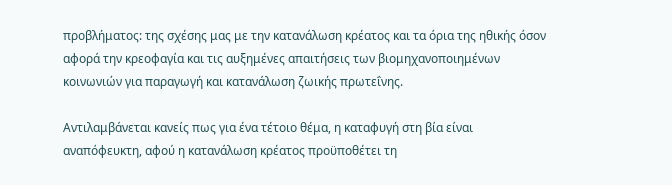προβλήματος: της σχέσης μας με την κατανάλωση κρέατος και τα όρια της ηθικής όσον αφορά την κρεοφαγία και τις αυξημένες απαιτήσεις των βιομηχανοποιημένων κοινωνιών για παραγωγή και κατανάλωση ζωικής πρωτεΐνης.

Αντιλαμβάνεται κανείς πως για ένα τέτοιο θέμα, η καταφυγή στη βία είναι αναπόφευκτη, αφού η κατανάλωση κρέατος προϋποθέτει τη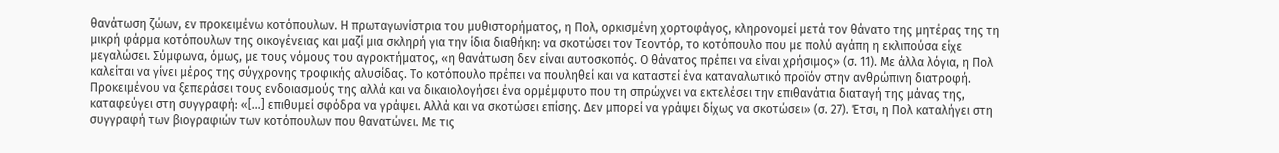θανάτωση ζώων, εν προκειμένω κοτόπουλων. Η πρωταγωνίστρια του μυθιστορήματος, η Πολ, ορκισμένη χορτοφάγος, κληρονομεί μετά τον θάνατο της μητέρας της τη μικρή φάρμα κοτόπουλων της οικογένειας και μαζί μια σκληρή για την ίδια διαθήκη: να σκοτώσει τον Τεοντόρ, το κοτόπουλο που με πολύ αγάπη η εκλιπούσα είχε μεγαλώσει. Σύμφωνα, όμως, με τους νόμους του αγροκτήματος, «η θανάτωση δεν είναι αυτοσκοπός. Ο θάνατος πρέπει να είναι χρήσιμος» (σ. 11). Με άλλα λόγια, η Πολ καλείται να γίνει μέρος της σύγχρονης τροφικής αλυσίδας. Το κοτόπουλο πρέπει να πουληθεί και να καταστεί ένα καταναλωτικό προϊόν στην ανθρώπινη διατροφή. Προκειμένου να ξεπεράσει τους ενδοιασμούς της αλλά και να δικαιολογήσει ένα ορμέμφυτο που τη σπρώχνει να εκτελέσει την επιθανάτια διαταγή της μάνας της, καταφεύγει στη συγγραφή: «[…] επιθυμεί σφόδρα να γράψει. Αλλά και να σκοτώσει επίσης. Δεν μπορεί να γράψει δίχως να σκοτώσει» (σ. 27). Έτσι, η Πολ καταλήγει στη συγγραφή των βιογραφιών των κοτόπουλων που θανατώνει. Με τις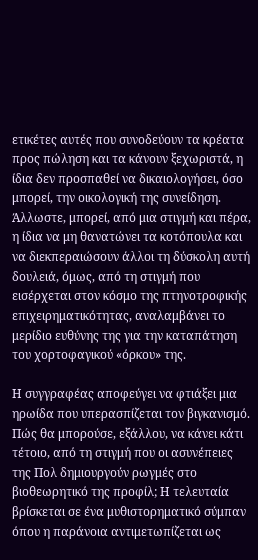ετικέτες αυτές που συνοδεύουν τα κρέατα προς πώληση και τα κάνουν ξεχωριστά, η ίδια δεν προσπαθεί να δικαιολογήσει, όσο μπορεί, την οικολογική της συνείδηση. Άλλωστε, μπορεί, από μια στιγμή και πέρα, η ίδια να μη θανατώνει τα κοτόπουλα και να διεκπεραιώσουν άλλοι τη δύσκολη αυτή δουλειά, όμως, από τη στιγμή που εισέρχεται στον κόσμο της πτηνοτροφικής επιχειρηματικότητας, αναλαμβάνει το μερίδιο ευθύνης της για την καταπάτηση του χορτοφαγικού «όρκου» της.

Η συγγραφέας αποφεύγει να φτιάξει μια ηρωίδα που υπερασπίζεται τον βιγκανισμό. Πώς θα μπορούσε, εξάλλου, να κάνει κάτι τέτοιο, από τη στιγμή που οι ασυνέπειες της Πολ δημιουργούν ρωγμές στο βιοθεωρητικό της προφίλ; Η τελευταία βρίσκεται σε ένα μυθιστορηματικό σύμπαν όπου η παράνοια αντιμετωπίζεται ως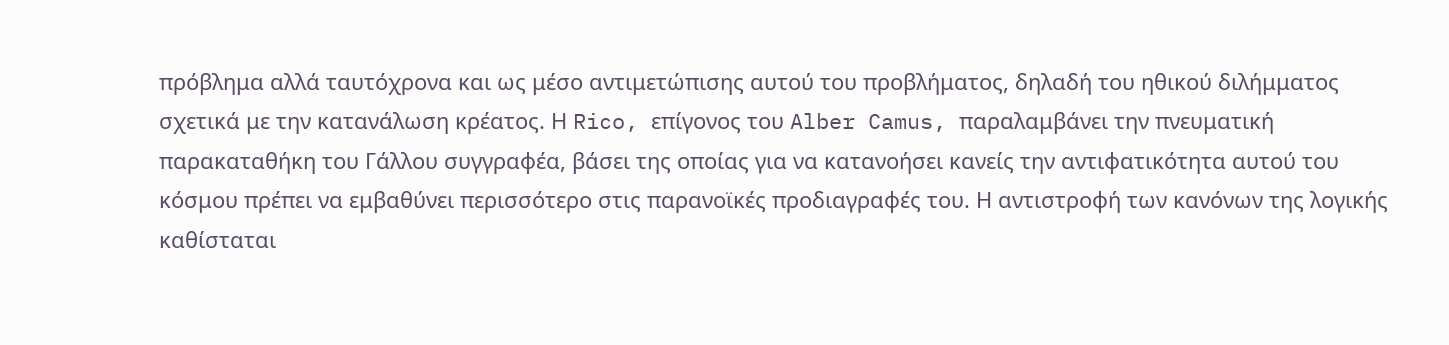πρόβλημα αλλά ταυτόχρονα και ως μέσο αντιμετώπισης αυτού του προβλήματος, δηλαδή του ηθικού διλήμματος σχετικά με την κατανάλωση κρέατος. Η Rico, επίγονος του Alber Camus, παραλαμβάνει την πνευματική παρακαταθήκη του Γάλλου συγγραφέα, βάσει της οποίας για να κατανοήσει κανείς την αντιφατικότητα αυτού του κόσμου πρέπει να εμβαθύνει περισσότερο στις παρανοϊκές προδιαγραφές του. Η αντιστροφή των κανόνων της λογικής καθίσταται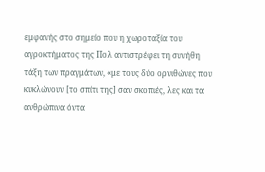εμφανής στο σημείο που η χωροταξία του αγροκτήματος της Πολ αντιστρέφει τη συνήθη τάξη των πραγμάτων, «με τους δύο ορνιθώνες που κυκλώνουν [το σπίτι της] σαν σκοπιές, λες και τα ανθρώπινα όντα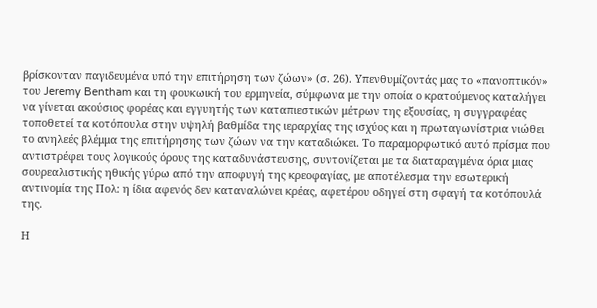βρίσκονταν παγιδευμένα υπό την επιτήρηση των ζώων» (σ. 26). Υπενθυμίζοντάς μας το «πανοπτικόν» του Jeremy Bentham και τη φουκωική του ερμηνεία, σύμφωνα με την οποία ο κρατούμενος καταλήγει να γίνεται ακούσιος φορέας και εγγυητής των καταπιεστικών μέτρων της εξουσίας, η συγγραφέας τοποθετεί τα κοτόπουλα στην υψηλή βαθμίδα της ιεραρχίας της ισχύος και η πρωταγωνίστρια νιώθει το ανηλεές βλέμμα της επιτήρησης των ζώων να την καταδιώκει. Το παραμορφωτικό αυτό πρίσμα που αντιστρέφει τους λογικούς όρους της καταδυνάστευσης, συντονίζεται με τα διαταραγμένα όρια μιας σουρεαλιστικής ηθικής γύρω από την αποφυγή της κρεοφαγίας, με αποτέλεσμα την εσωτερική αντινομία της Πολ: η ίδια αφενός δεν καταναλώνει κρέας, αφετέρου οδηγεί στη σφαγή τα κοτόπουλά της.

Η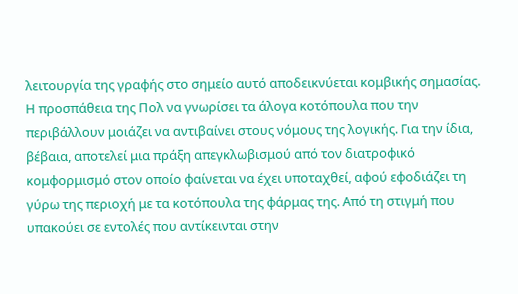λειτουργία της γραφής στο σημείο αυτό αποδεικνύεται κομβικής σημασίας. Η προσπάθεια της Πολ να γνωρίσει τα άλογα κοτόπουλα που την περιβάλλουν μοιάζει να αντιβαίνει στους νόμους της λογικής. Για την ίδια, βέβαια, αποτελεί μια πράξη απεγκλωβισμού από τον διατροφικό κομφορμισμό στον οποίο φαίνεται να έχει υποταχθεί, αφού εφοδιάζει τη γύρω της περιοχή με τα κοτόπουλα της φάρμας της. Από τη στιγμή που υπακούει σε εντολές που αντίκεινται στην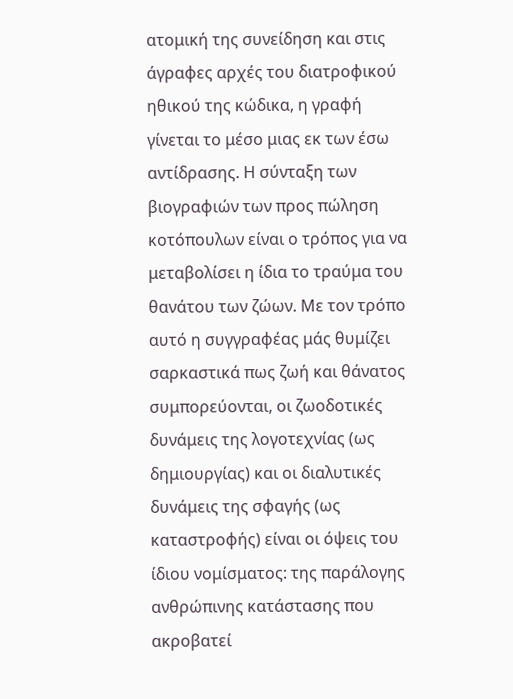ατομική της συνείδηση και στις άγραφες αρχές του διατροφικού ηθικού της κώδικα, η γραφή γίνεται το μέσο μιας εκ των έσω αντίδρασης. Η σύνταξη των βιογραφιών των προς πώληση κοτόπουλων είναι ο τρόπος για να μεταβολίσει η ίδια το τραύμα του θανάτου των ζώων. Με τον τρόπο αυτό η συγγραφέας μάς θυμίζει σαρκαστικά πως ζωή και θάνατος συμπορεύονται, οι ζωοδοτικές δυνάμεις της λογοτεχνίας (ως δημιουργίας) και οι διαλυτικές δυνάμεις της σφαγής (ως καταστροφής) είναι οι όψεις του ίδιου νομίσματος: της παράλογης ανθρώπινης κατάστασης που ακροβατεί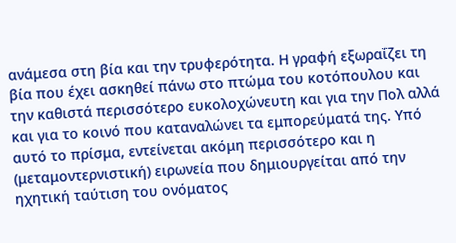ανάμεσα στη βία και την τρυφερότητα. Η γραφή εξωραΐζει τη βία που έχει ασκηθεί πάνω στο πτώμα του κοτόπουλου και την καθιστά περισσότερο ευκολοχώνευτη και για την Πολ αλλά και για το κοινό που καταναλώνει τα εμπορεύματά της. Υπό αυτό το πρίσμα, εντείνεται ακόμη περισσότερο και η (μεταμοντερνιστική) ειρωνεία που δημιουργείται από την ηχητική ταύτιση του ονόματος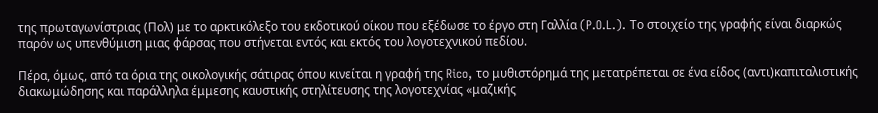της πρωταγωνίστριας (Πολ) με το αρκτικόλεξο του εκδοτικού οίκου που εξέδωσε το έργο στη Γαλλία (P.O.L.). Το στοιχείο της γραφής είναι διαρκώς παρόν ως υπενθύμιση μιας φάρσας που στήνεται εντός και εκτός του λογοτεχνικού πεδίου.

Πέρα, όμως, από τα όρια της οικολογικής σάτιρας όπου κινείται η γραφή της Rico, το μυθιστόρημά της μετατρέπεται σε ένα είδος (αντι)καπιταλιστικής διακωμώδησης και παράλληλα έμμεσης καυστικής στηλίτευσης της λογοτεχνίας «μαζικής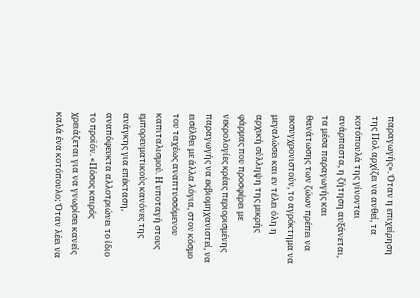παραγωγής». Όταν η επιχείρηση της Πολ αρχίζει να ανθεί, τα κοτόπουλά της γίνονται ανάρπαστα, η ζήτηση αυξάνεται, τα μέσα παραγωγής και θανάτωσης των ζώων πρέπει να εκσυγχρονιστούν, το αγρόκτημα να μεγαλώσει και εν τέλει όλη η αρχική σύλληψη της μικρής φάρμας που προσφέρει με νεκρολογίες κρέας περιορισμένης παραγωγής να εκβιομηχανιστεί, να εισέλθει με άλλα λόγια, στον κόσμο του ταχέως αναπτυσσόμενου καπιταλισμού. Η υποταγή στους εμπορευματικούς κανόνες της ανάγκης για επέκταση, αναπόφευκτα αλλοτριώνει το ίδιο το προϊόν. «Πόσος καιρός χρειάζεται για να γνωρίσει κανείς καλά ένα κοτόπουλο; Όταν λέει να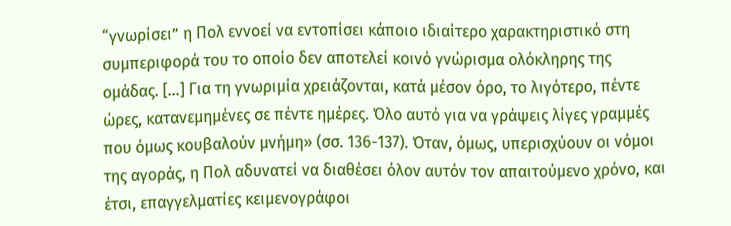“γνωρίσει” η Πολ εννοεί να εντοπίσει κάποιο ιδιαίτερο χαρακτηριστικό στη συμπεριφορά του το οποίο δεν αποτελεί κοινό γνώρισμα ολόκληρης της ομάδας. […] Για τη γνωριμία χρειάζονται, κατά μέσον όρο, το λιγότερο, πέντε ώρες, κατανεμημένες σε πέντε ημέρες. Όλο αυτό για να γράψεις λίγες γραμμές που όμως κουβαλούν μνήμη» (σσ. 136-137). Όταν, όμως, υπερισχύουν οι νόμοι της αγοράς, η Πολ αδυνατεί να διαθέσει όλον αυτόν τον απαιτούμενο χρόνο, και έτσι, επαγγελματίες κειμενογράφοι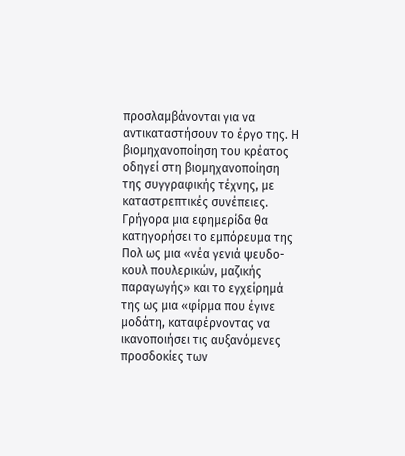προσλαμβάνονται για να αντικαταστήσουν το έργο της. Η βιομηχανοποίηση του κρέατος οδηγεί στη βιομηχανοποίηση της συγγραφικής τέχνης, με καταστρεπτικές συνέπειες. Γρήγορα μια εφημερίδα θα κατηγορήσει το εμπόρευμα της Πολ ως μια «νέα γενιά ψευδο-κουλ πουλερικών, μαζικής παραγωγής» και το εγχείρημά της ως μια «φίρμα που έγινε μοδάτη, καταφέρνοντας να ικανοποιήσει τις αυξανόμενες προσδοκίες των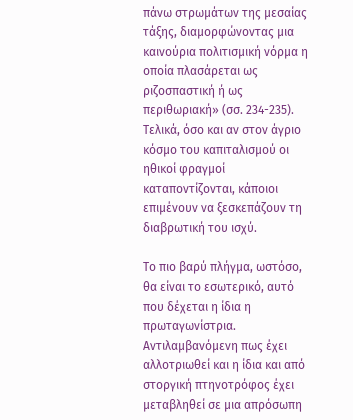πάνω στρωμάτων της μεσαίας τάξης, διαμορφώνοντας μια καινούρια πολιτισμική νόρμα η οποία πλασάρεται ως ριζοσπαστική ή ως περιθωριακή» (σσ. 234-235). Τελικά, όσο και αν στον άγριο κόσμο του καπιταλισμού οι ηθικοί φραγμοί καταποντίζονται, κάποιοι επιμένουν να ξεσκεπάζουν τη διαβρωτική του ισχύ.

Το πιο βαρύ πλήγμα, ωστόσο, θα είναι το εσωτερικό, αυτό που δέχεται η ίδια η πρωταγωνίστρια. Αντιλαμβανόμενη πως έχει αλλοτριωθεί και η ίδια και από στοργική πτηνοτρόφος έχει μεταβληθεί σε μια απρόσωπη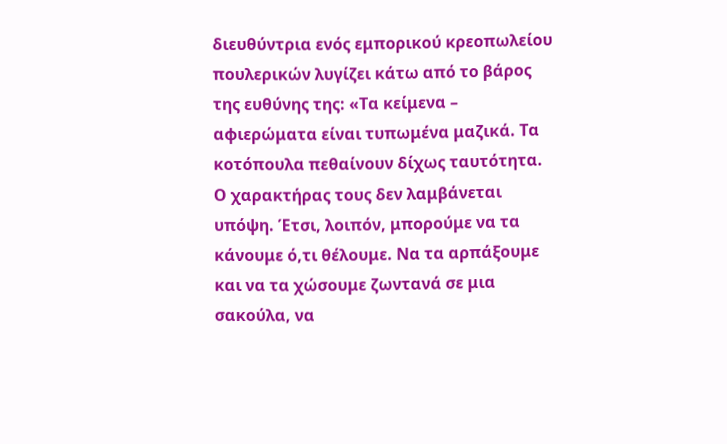διευθύντρια ενός εμπορικού κρεοπωλείου πουλερικών λυγίζει κάτω από το βάρος της ευθύνης της: «Τα κείμενα – αφιερώματα είναι τυπωμένα μαζικά. Τα κοτόπουλα πεθαίνουν δίχως ταυτότητα. Ο χαρακτήρας τους δεν λαμβάνεται υπόψη. Έτσι, λοιπόν, μπορούμε να τα κάνουμε ό,τι θέλουμε. Να τα αρπάξουμε και να τα χώσουμε ζωντανά σε μια σακούλα, να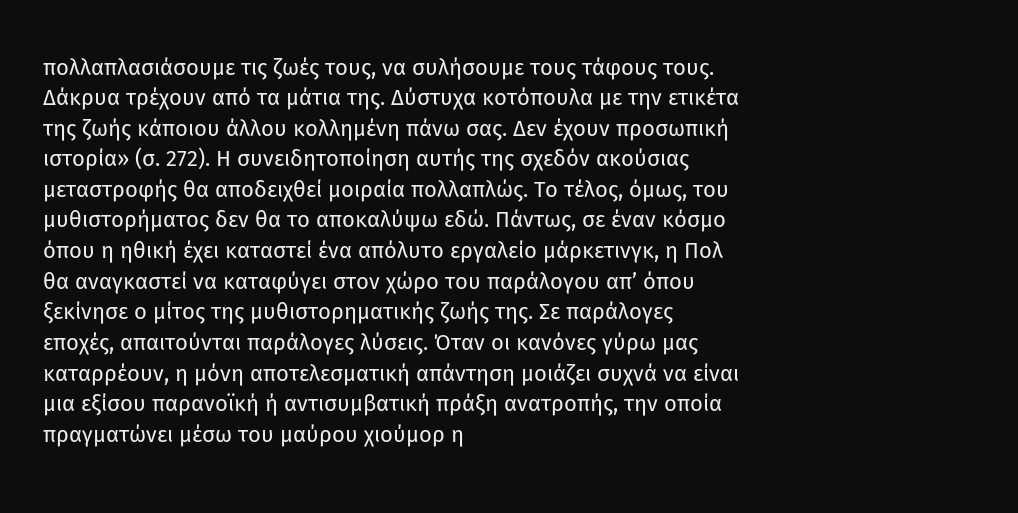πολλαπλασιάσουμε τις ζωές τους, να συλήσουμε τους τάφους τους. Δάκρυα τρέχουν από τα μάτια της. Δύστυχα κοτόπουλα με την ετικέτα της ζωής κάποιου άλλου κολλημένη πάνω σας. Δεν έχουν προσωπική ιστορία» (σ. 272). Η συνειδητοποίηση αυτής της σχεδόν ακούσιας μεταστροφής θα αποδειχθεί μοιραία πολλαπλώς. Το τέλος, όμως, του μυθιστορήματος δεν θα το αποκαλύψω εδώ. Πάντως, σε έναν κόσμο όπου η ηθική έχει καταστεί ένα απόλυτο εργαλείο μάρκετινγκ, η Πολ θα αναγκαστεί να καταφύγει στον χώρο του παράλογου απ’ όπου ξεκίνησε ο μίτος της μυθιστορηματικής ζωής της. Σε παράλογες εποχές, απαιτούνται παράλογες λύσεις. Όταν οι κανόνες γύρω μας καταρρέουν, η μόνη αποτελεσματική απάντηση μοιάζει συχνά να είναι μια εξίσου παρανοϊκή ή αντισυμβατική πράξη ανατροπής, την οποία πραγματώνει μέσω του μαύρου χιούμορ η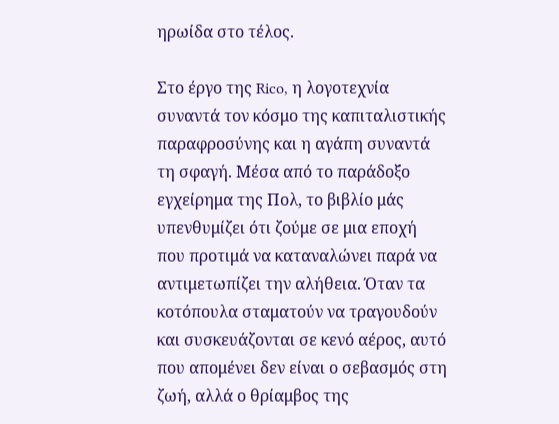ηρωίδα στο τέλος.

Στο έργο της Rico, η λογοτεχνία συναντά τον κόσμο της καπιταλιστικής παραφροσύνης και η αγάπη συναντά τη σφαγή. Μέσα από το παράδοξο εγχείρημα της Πολ, το βιβλίο μάς υπενθυμίζει ότι ζούμε σε μια εποχή που προτιμά να καταναλώνει παρά να αντιμετωπίζει την αλήθεια. Όταν τα κοτόπουλα σταματούν να τραγουδούν και συσκευάζονται σε κενό αέρος, αυτό που απομένει δεν είναι ο σεβασμός στη ζωή, αλλά ο θρίαμβος της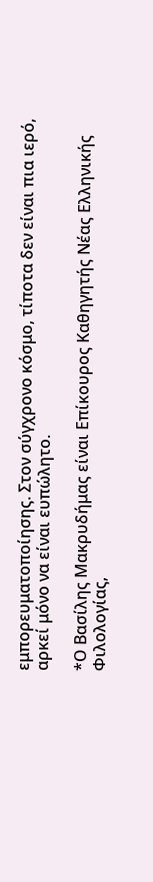εμπορευματοποίησης. Στον σύγχρονο κόσμο, τίποτα δεν είναι πια ιερό, αρκεί μόνο να είναι ευπώλητο.

*Ο Βασίλης Μακρυδήμας είναι Επίκουρος Καθηγητής Νέας Ελληνικής Φιλολογίας,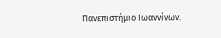Πανεπιστήμιο Ιωαννίνων.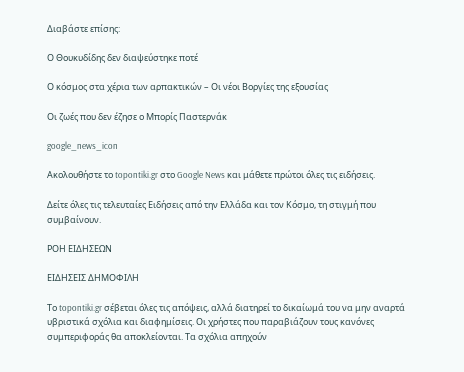Διαβάστε επίσης:

Ο Θουκυδίδης δεν διαψεύστηκε ποτέ

Ο κόσμος στα χέρια των αρπακτικών – Οι νέοι Βοργίες της εξουσίας

Οι ζωές που δεν έζησε ο Μπορίς Παστερνάκ

google_news_icon

Ακολουθήστε το topontiki.gr στο Google News και μάθετε πρώτοι όλες τις ειδήσεις.

Δείτε όλες τις τελευταίες Ειδήσεις από την Ελλάδα και τον Κόσμο, τη στιγμή που συμβαίνουν.

ΡΟΗ ΕΙΔΗΣΕΩΝ

ΕΙΔΗΣΕΙΣ ΔΗΜΟΦΙΛΗ

Το topontiki.gr σέβεται όλες τις απόψεις, αλλά διατηρεί το δικαίωμά του να μην αναρτά υβριστικά σχόλια και διαφημίσεις. Οι χρήστες που παραβιάζουν τους κανόνες συμπεριφοράς θα αποκλείονται. Τα σχόλια απηχούν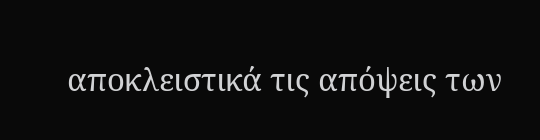αποκλειστικά τις απόψεις των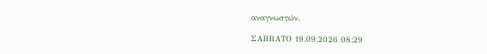αναγνωστών.

ΣΑΒΒΑΤΟ 19.09.2026 08:29